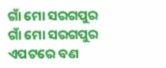ଗାଁ ମୋ ସରଗପୁର
ଗାଁ ମୋ ସରଗପୁର
ଏପଟରେ ବଣ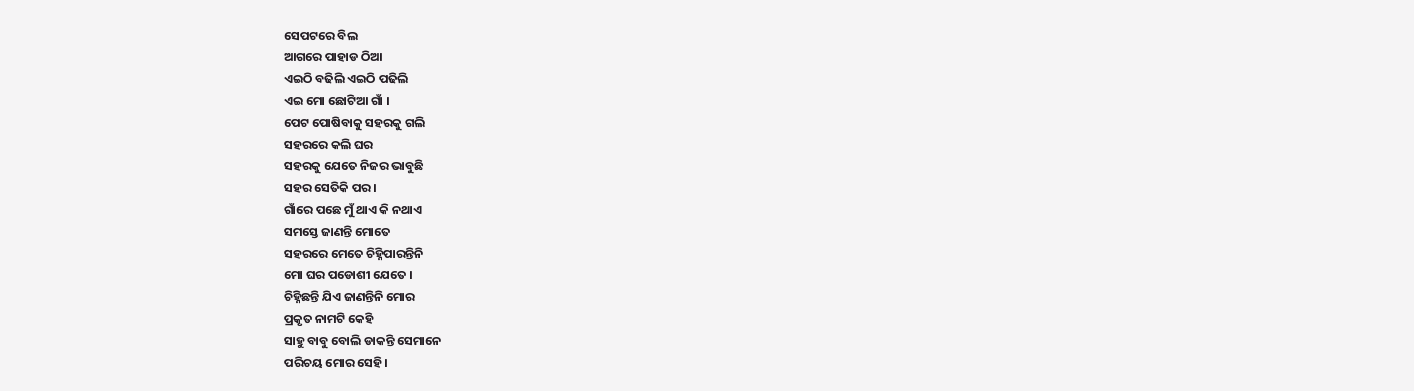ସେପଟରେ ବିଲ
ଆଗରେ ପାହାଡ ଠିଆ
ଏଇଠି ବଢିଲି ଏଇଠି ପଢିଲି
ଏଇ ମୋ ଛୋଟିଆ ଗାଁ ।
ପେଟ ପୋଷିବାକୁ ସହରକୁ ଗଲି
ସହରରେ କଲି ଘର
ସହରକୁ ଯେତେ ନିଜର ଭାବୁଛି
ସହର ସେତିକି ପର ।
ଗାଁରେ ପଛେ ମୁଁ ଥାଏ କି ନଥାଏ
ସମସ୍ତେ ଜାଣନ୍ତି ମୋତେ
ସହରରେ ମେତେ ଚିହ୍ନିପାରନ୍ତିନି
ମୋ ଘର ପଡୋଶୀ ଯେତେ ।
ଚିହ୍ନିଛନ୍ତି ଯିଏ ଜାଣନ୍ତିନି ମୋର
ପ୍ରକୃତ ନାମଟି କେହି
ସାହୁ ବାବୁ ବୋଲି ଡାକନ୍ତି ସେମାନେ
ପରିଚୟ ମୋର ସେହି।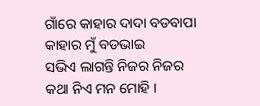ଗାଁରେ କାହାର ଦାଦା ବଡବାପା
କାହାର ମୁଁ ବଡଭାଇ
ସଭିଏ ଲାଗନ୍ତି ନିଜର ନିଜର
କଥା ନିଏ ମନ ମୋହି ।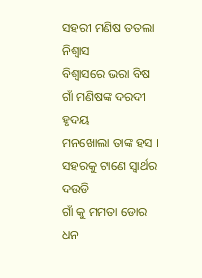ସହରୀ ମଣିଷ ତତଲା ନିଶ୍ୱାସ
ବିଶ୍ୱାସରେ ଭରା ବିଷ
ଗାଁ ମଣିଷଙ୍କ ଦରଦୀ ହୃଦୟ
ମନଖୋଲା ତାଙ୍କ ହସ ।
ସହରକୁ ଟାଣେ ସ୍ବାର୍ଥର ଦଉଡି
ଗାଁ କୁ ମମତା ଡୋର
ଧନ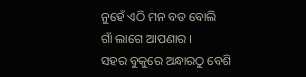ନୁହେଁ ଏଠି ମନ ବଡ ବୋଲି
ଗାଁ ଲାଗେ ଆପଣାର ।
ସହର ବୁକୁରେ ଅନ୍ଧାରଠୁ ବେଶି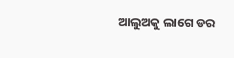ଆଲୁଅକୁ ଲାଗେ ଡର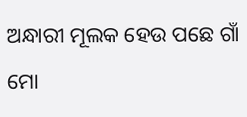ଅନ୍ଧାରୀ ମୂଲକ ହେଉ ପଛେ ଗାଁ
ମୋ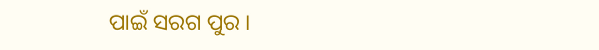ପାଇଁ ସରଗ ପୁର ।